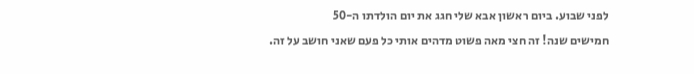לפני שבוע. ביום ראשון אבא שלי חגג את יום הולדתו ה-50
חמישים שנה! זה חצי מאה פשוט מדהים אותי כל פעם שאני חושב על זה.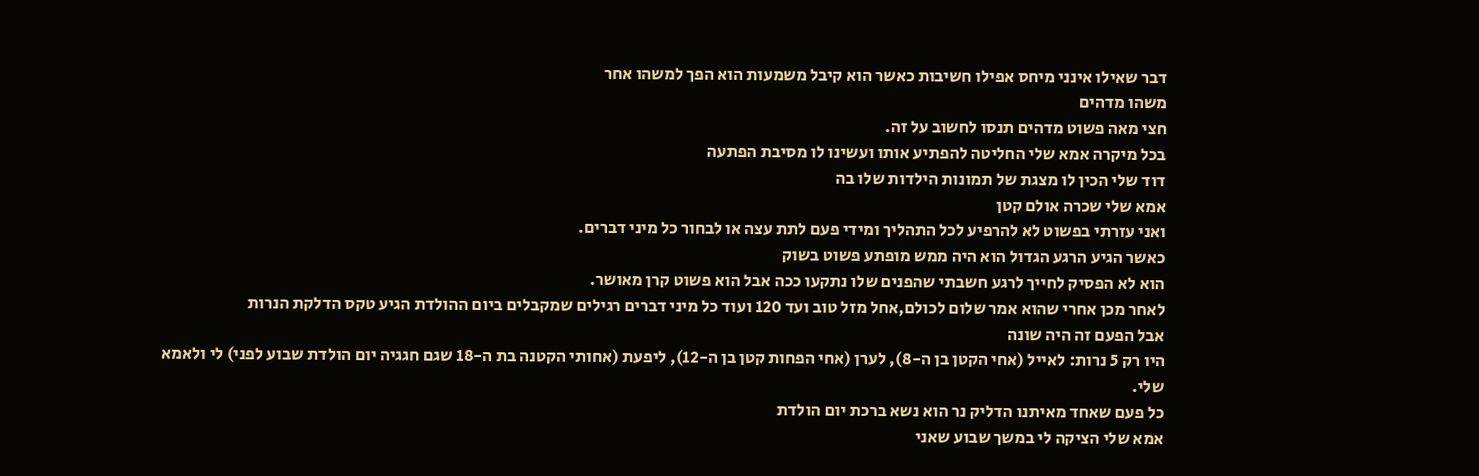דבר שאילו אינני מיחס אפילו חשיבות כאשר הוא קיבל משמעות הוא הפך למשהו אחר
משהו מדהים
חצי מאה פשוט מדהים תנסו לחשוב על זה.
בכל מיקרה אמא שלי החליטה להפתיע אותו ועשינו לו מסיבת הפתעה
דוד שלי הכין לו מצגת של תמונות הילדות שלו בה
אמא שלי שכרה אולם קטן
ואני עזרתי בפשוט לא להרפיע לכל התהליך ומידי פעם לתת עצה או לבחור כל מיני דברים.
כאשר הגיע הרגע הגדול הוא היה ממש מופתע פשוט בשוק
הוא לא הפסיק לחייך לרגע חשבתי שהפנים שלו נתקעו ככה אבל הוא פשוט קרן מאושר.
לאחר מכן אחרי שהוא אמר שלום לכולם,אחל מזל טוב ועד 120 ועוד כל מיני דברים רגילים שמקבלים ביום ההולדת הגיע טקס הדלקת הנרות
אבל הפעם זה היה שונה
היו רק 5 נרות: לאייל (אחי הקטן בן ה-8), לערן (אחי הפחות קטן בן ה-12), ליפעת (אחותי הקטנה בת ה-18 שגם חגגיה יום הולדת שבוע לפני) לי ולאמא שלי.
כל פעם שאחד מאיתנו הדליק נר הוא נשא ברכת יום הולדת
אמא שלי הציקה לי במשך שבוע שאני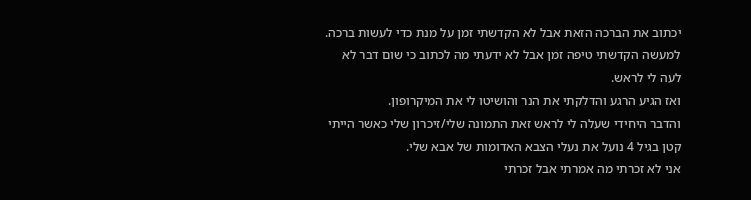יכתוב את הברכה הזאת אבל לא הקדשתי זמן על מנת כדי לעשות ברכה.
למעשה הקדשתי טיפה זמן אבל לא ידעתי מה לכתוב כי שום דבר לא לעה לי לראש.
ואז הגיע הרגע והדלקתי את הנר והושיטו לי את המיקרופון.
והדבר היחידי שעלה לי לראש זאת התמונה שלי/זיכרון שלי כאשר הייתי קטן בגיל 4 נועל את נעלי הצבא האדומות של אבא שלי.
אני לא זכרתי מה אמרתי אבל זכרתי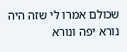שכולם אמרו לי שזה היה נורא יפה ונורא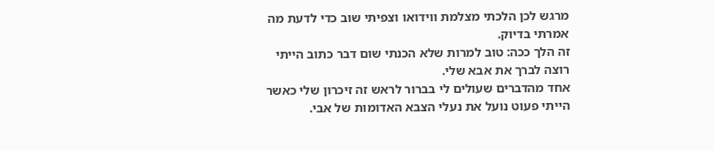מרגש לכן הלכתי מצלמת ווידואו וצפיתי שוב כדי לדעת מה אמרתי בדיוק.
זה הלך ככה: טוב למרות שלא הכנתי שום דבר כתוב הייתי רוצה לברך את אבא שלי.
אחד מהדברים שעולים לי בברור לראש זה זיכרון שלי כאשר הייתי פעוט נועל את נעלי הצבא האדומות של אבי.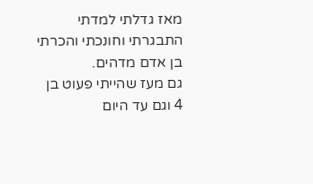מאז גדלתי למדתי התבגרתי וחונכתי והכרתי בן אדם מדהים.
גם מעז שהייתי פעוט בן 4 וגם עד היום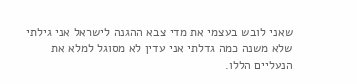שאני לובש בעצמי את מדי צבא ההגנה לישראל אני גילתי שלא משנה כמה גדלתי אני עדין לא מסוגל למלא את הנעליים הללו.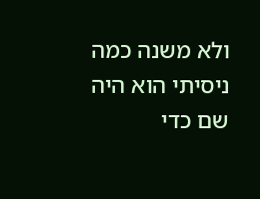ולא משנה כמה ניסיתי הוא היה שם כדי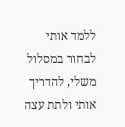ללמד אותי לבחור במסלול משלי, להדריך אותי ולתת עצה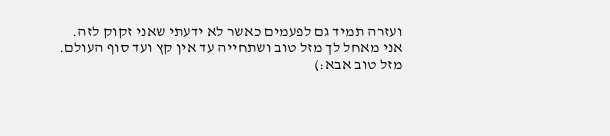ועזרה תמיד גם לפעמים כאשר לא ידעתי שאני זקוק לזה.
אני מאחל לך מזל טוב ושתחייה עד אין קץ ועד סוף העולם.
מזל טוב אבא:)